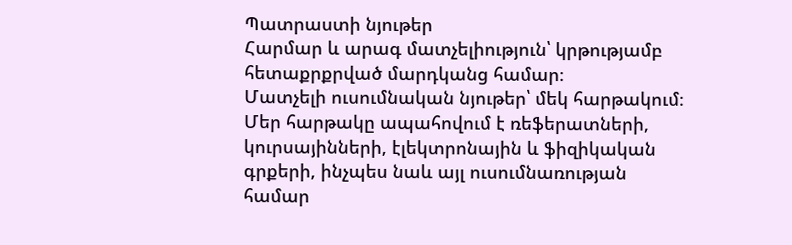Պատրաստի նյութեր
Հարմար և արագ մատչելիություն՝ կրթությամբ հետաքրքրված մարդկանց համար։
Մատչելի ուսումնական նյութեր՝ մեկ հարթակում։
Մեր հարթակը ապահովում է ռեֆերատների, կուրսայինների, էլեկտրոնային և ֆիզիկական գրքերի, ինչպես նաև այլ ուսումնառության համար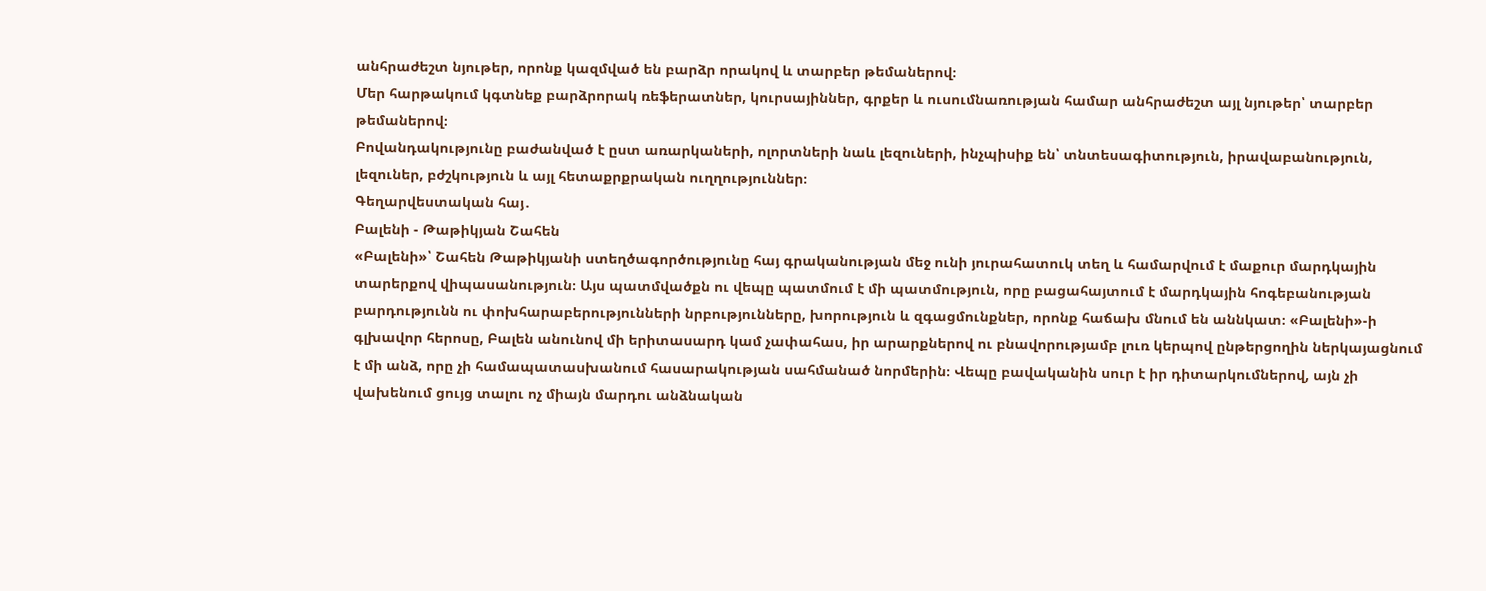անհրաժեշտ նյութեր, որոնք կազմված են բարձր որակով և տարբեր թեմաներով։
Մեր հարթակում կգտնեք բարձրորակ ռեֆերատներ, կուրսայիններ, գրքեր և ուսումնառության համար անհրաժեշտ այլ նյութեր՝ տարբեր թեմաներով։
Բովանդակությունը բաժանված է ըստ առարկաների, ոլորտների նաև լեզուների, ինչպիսիք են՝ տնտեսագիտություն, իրավաբանություն, լեզուներ, բժշկություն և այլ հետաքրքրական ուղղություններ։
Գեղարվեստական հայ․
Բալենի - Թաթիկյան Շահեն
«Բալենի»՝ Շահեն Թաթիկյանի ստեղծագործությունը հայ գրականության մեջ ունի յուրահատուկ տեղ և համարվում է մաքուր մարդկային տարերքով վիպասանություն։ Այս պատմվածքն ու վեպը պատմում է մի պատմություն, որը բացահայտում է մարդկային հոգեբանության բարդությունն ու փոխհարաբերությունների նրբությունները, խորություն և զգացմունքներ, որոնք հաճախ մնում են աննկատ։ «Բալենի»-ի գլխավոր հերոսը, Բալեն անունով մի երիտասարդ կամ չափահաս, իր արարքներով ու բնավորությամբ լուռ կերպով ընթերցողին ներկայացնում է մի անձ, որը չի համապատասխանում հասարակության սահմանած նորմերին։ Վեպը բավականին սուր է իր դիտարկումներով, այն չի վախենում ցույց տալու ոչ միայն մարդու անձնական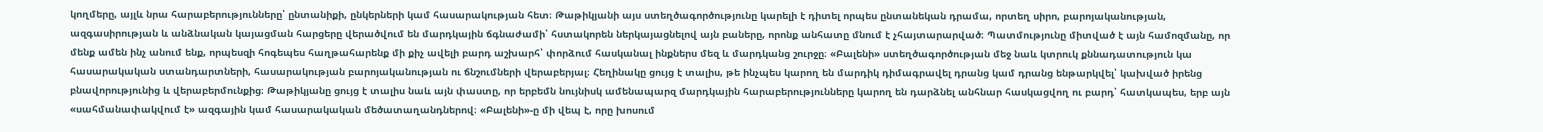կողմերը, այլև նրա հարաբերությունները՝ ընտանիքի, ընկերների կամ հասարակության հետ։ Թաթիկյանի այս ստեղծագործությունը կարելի է դիտել որպես ընտանեկան դրամա, որտեղ սիրո, բարոյականության, ազգասիրության և անձնական կայացման հարցերը վերածվում են մարդկային ճգնաժամի՝ հստակորեն ներկայացնելով այն բաները, որոնք անհատը մնում է չհայտարարված։ Պատմությունը միտված է այն համոզմանը, որ մենք ամեն ինչ անում ենք, որպեսզի հոգեպես հաղթահարենք մի քիչ ավելի բարդ աշխարհ՝ փորձում հասկանալ ինքներս մեզ և մարդկանց շուրջը։ «Բալենի» ստեղծագործության մեջ նաև կտրուկ քննադատություն կա հասարակական ստանդարտների, հասարակության բարոյականության ու ճնշումների վերաբերյալ։ Հեղինակը ցույց է տալիս, թե ինչպես կարող են մարդիկ դիմագրավել դրանց կամ դրանց ենթարկվել՝ կախված իրենց բնավորությունից և վերաբերմունքից։ Թաթիկյանը ցույց է տալիս նաև այն փաստը, որ երբեմն նույնիսկ ամենապարզ մարդկային հարաբերությունները կարող են դարձնել անհնար հասկացվող ու բարդ՝ հատկապես, երբ այն «սահմանափակվում է» ազգային կամ հասարակական մեծատաղանդներով։ «Բալենի»-ը մի վեպ է, որը խոսում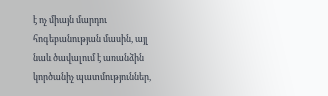է ոչ միայն մարդու հոգեբանության մասին, այլ նաև ծավալում է առանձին կործանիչ պատմություններ,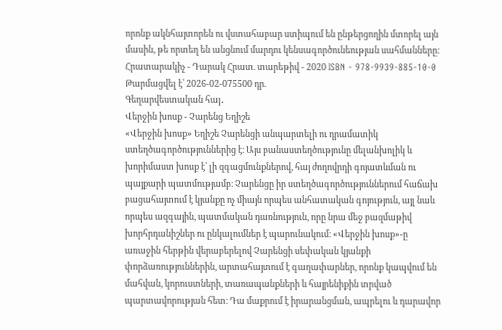որոնք ակնհայտորեն ու վստահաբար ստիպում են ընթերցողին մտորել այն մասին, թե որտեղ են անցնում մարդու կենսագործունեության սահմանները։ Հրատարակիչ - Դարակ Հրատ. տարեթիվ - 2020 ISBN - 978-9939-885-10-0
Թարմացվել է՝ 2026-02-075500 դր.
Գեղարվեստական հայ․
Վերջին խոսք - Չարենց Եղիշե
«Վերջին խոսք» Եղիշե Չարենցի անպարտելի ու դրամատիկ ստեղծագործություններից է։ Այս բանաստեղծությունը մելանխոլիկ և խորիմաստ խոսք է՝ լի զգացմունքներով, հայ ժողովրդի գոյատևման ու պայքարի պատմությամբ։ Չարենցը իր ստեղծագործություններում հաճախ բացահայտում է կյանքը ոչ միայն որպես անհատական գոյություն, այլ նաև որպես ազգային, պատմական դառնություն, որը նրա մեջ բազմաթիվ խորհրդանիշներ ու ընկալումներ է պարունակում։ «Վերջին խոսք»-ը առաջին հերթին վերաբերելով Չարենցի սեփական կյանքի փորձառություններին, արտահայտում է գաղափարներ, որոնք կապվում են մահվան, կորուստների, տառապանքների և հայրենիքին տրված պարտավորության հետ։ Դա մաքրում է իրարանցման, ապրելու և դարավոր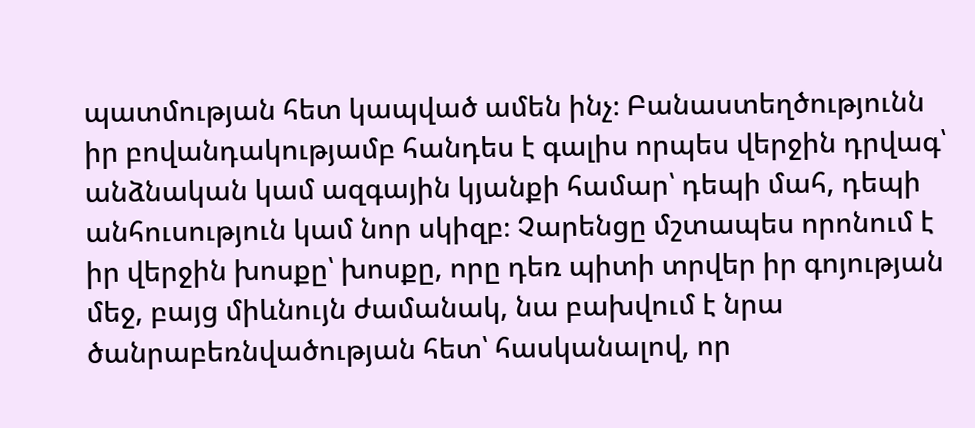պատմության հետ կապված ամեն ինչ։ Բանաստեղծությունն իր բովանդակությամբ հանդես է գալիս որպես վերջին դրվագ՝ անձնական կամ ազգային կյանքի համար՝ դեպի մահ, դեպի անհուսություն կամ նոր սկիզբ։ Չարենցը մշտապես որոնում է իր վերջին խոսքը՝ խոսքը, որը դեռ պիտի տրվեր իր գոյության մեջ, բայց միևնույն ժամանակ, նա բախվում է նրա ծանրաբեռնվածության հետ՝ հասկանալով, որ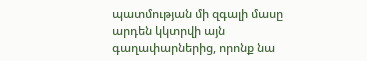պատմության մի զգալի մասը արդեն կկտրվի այն գաղափարներից, որոնք նա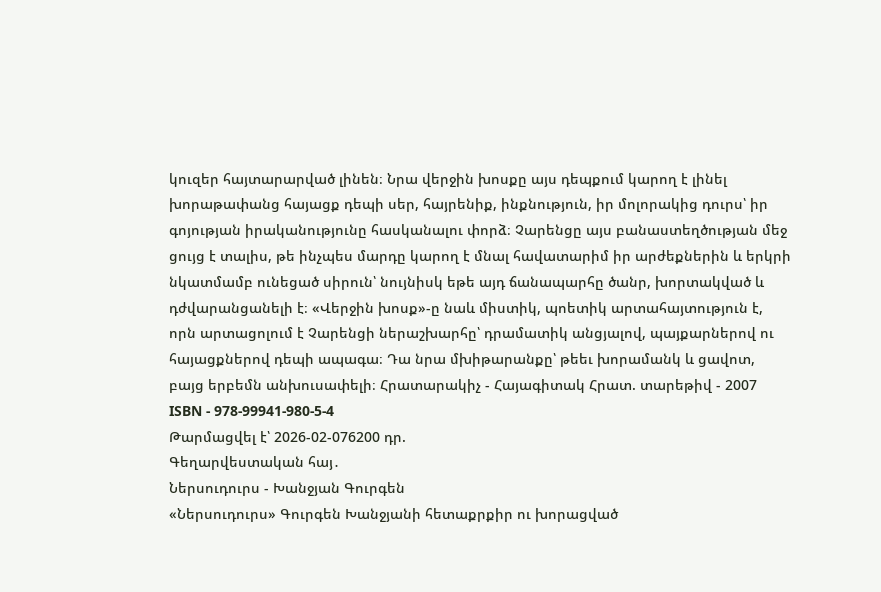կուզեր հայտարարված լինեն։ Նրա վերջին խոսքը այս դեպքում կարող է լինել խորաթափանց հայացք դեպի սեր, հայրենիք, ինքնություն, իր մոլորակից դուրս՝ իր գոյության իրականությունը հասկանալու փորձ։ Չարենցը այս բանաստեղծության մեջ ցույց է տալիս, թե ինչպես մարդը կարող է մնալ հավատարիմ իր արժեքներին և երկրի նկատմամբ ունեցած սիրուն՝ նույնիսկ եթե այդ ճանապարհը ծանր, խորտակված և դժվարանցանելի է։ «Վերջին խոսք»-ը նաև միստիկ, պոետիկ արտահայտություն է, որն արտացոլում է Չարենցի ներաշխարհը՝ դրամատիկ անցյալով, պայքարներով ու հայացքներով դեպի ապագա։ Դա նրա մխիթարանքը՝ թեեւ խորամանկ և ցավոտ, բայց երբեմն անխուսափելի։ Հրատարակիչ - Հայագիտակ Հրատ. տարեթիվ - 2007 ISBN - 978-99941-980-5-4
Թարմացվել է՝ 2026-02-076200 դր.
Գեղարվեստական հայ․
Ներսուդուրս - Խանջյան Գուրգեն
«Ներսուդուրս» Գուրգեն Խանջյանի հետաքրքիր ու խորացված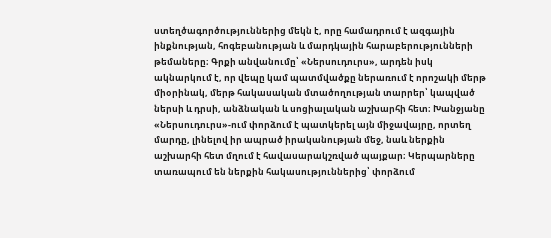ստեղծագործություններից մեկն է, որը համադրում է ազգային ինքնության, հոգեբանության և մարդկային հարաբերությունների թեմաները։ Գրքի անվանումը՝ «Ներսուդուրս», արդեն իսկ ակնարկում է, որ վեպը կամ պատմվածքը ներառում է որոշակի մերթ միօրինակ, մերթ հակասական մտածողության տարրեր՝ կապված ներսի և դրսի, անձնական և սոցիալական աշխարհի հետ։ Խանջյանը «Ներսուդուրս»-ում փորձում է պատկերել այն միջավայրը, որտեղ մարդը, լինելով իր ապրած իրականության մեջ, նաև ներքին աշխարհի հետ մղում է հավասարակշռված պայքար։ Կերպարները տառապում են ներքին հակասություններից՝ փորձում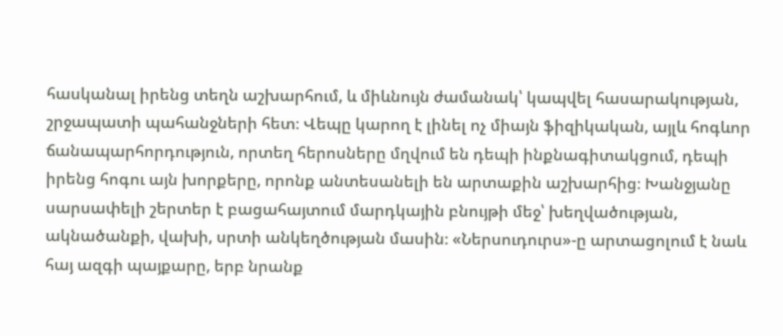հասկանալ իրենց տեղն աշխարհում, և միևնույն ժամանակ՝ կապվել հասարակության, շրջապատի պահանջների հետ։ Վեպը կարող է լինել ոչ միայն ֆիզիկական, այլև հոգևոր ճանապարհորդություն, որտեղ հերոսները մղվում են դեպի ինքնագիտակցում, դեպի իրենց հոգու այն խորքերը, որոնք անտեսանելի են արտաքին աշխարհից։ Խանջյանը սարսափելի շերտեր է բացահայտում մարդկային բնույթի մեջ՝ խեղվածության, ակնածանքի, վախի, սրտի անկեղծության մասին։ «Ներսուդուրս»-ը արտացոլում է նաև հայ ազգի պայքարը, երբ նրանք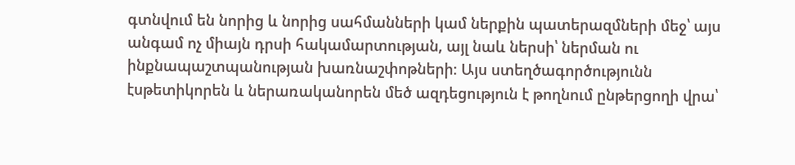գտնվում են նորից և նորից սահմանների կամ ներքին պատերազմների մեջ՝ այս անգամ ոչ միայն դրսի հակամարտության, այլ նաև ներսի՝ ներման ու ինքնապաշտպանության խառնաշփոթների։ Այս ստեղծագործությունն էսթետիկորեն և ներառականորեն մեծ ազդեցություն է թողնում ընթերցողի վրա՝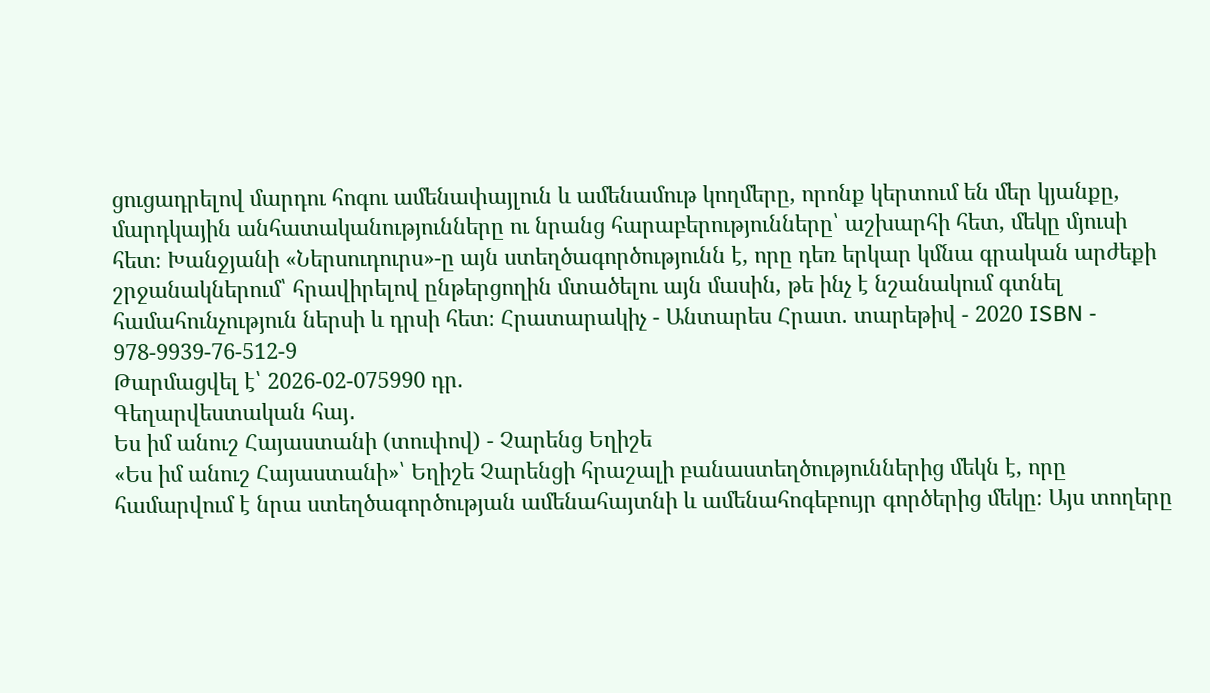ցուցադրելով մարդու հոգու ամենափայլուն և ամենամութ կողմերը, որոնք կերտում են մեր կյանքը, մարդկային անհատականությունները ու նրանց հարաբերությունները՝ աշխարհի հետ, մեկը մյուսի հետ։ Խանջյանի «Ներսուդուրս»-ը այն ստեղծագործությունն է, որը դեռ երկար կմնա գրական արժեքի շրջանակներում՝ հրավիրելով ընթերցողին մտածելու այն մասին, թե ինչ է նշանակում գտնել համահունչություն ներսի և դրսի հետ։ Հրատարակիչ - Անտարես Հրատ. տարեթիվ - 2020 ISBN - 978-9939-76-512-9
Թարմացվել է՝ 2026-02-075990 դր.
Գեղարվեստական հայ․
Ես իմ անուշ Հայաստանի (տուփով) - Չարենց Եղիշե
«Ես իմ անուշ Հայաստանի»՝ Եղիշե Չարենցի հրաշալի բանաստեղծություններից մեկն է, որը համարվում է նրա ստեղծագործության ամենահայտնի և ամենահոգեբույր գործերից մեկը։ Այս տողերը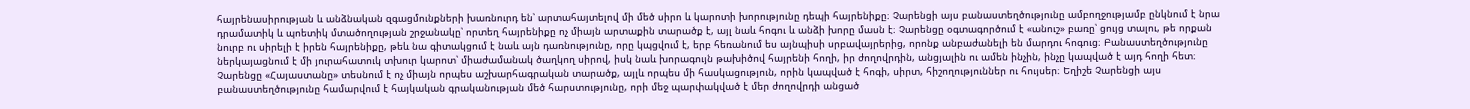հայրենասիրության և անձնական զգացմունքների խառնուրդ են՝ արտահայտելով մի մեծ սիրո և կարոտի խորությունը դեպի հայրենիքը։ Չարենցի այս բանաստեղծությունը ամբողջությամբ ընկնում է նրա դրամատիկ և պոետիկ մտածողության շրջանակը՝ որտեղ հայրենիքը ոչ միայն արտաքին տարածք է, այլ նաև հոգու և անձի խորը մասն է։ Չարենցը օգտագործում է «անուշ» բառը՝ ցույց տալու, թե որքան նուրբ ու սիրելի է իրեն հայրենիքը, թեև նա գիտակցում է նաև այն դառնությունը, որը կպցվում է, երբ հեռանում ես այնպիսի սրբավայրերից, որոնք անբաժանելի են մարդու հոգուց։ Բանաստեղծությունը ներկայացնում է մի յուրահատուկ տխուր կարոտ՝ միաժամանակ ծաղկող սիրով, իսկ նաև խորագույն թախիծով հայրենի հողի, իր ժողովրդին, անցյալին ու ամեն ինչին, ինչը կապված է այդ հողի հետ։ Չարենցը «Հայաստանը» տեսնում է ոչ միայն որպես աշխարհագրական տարածք, այլև որպես մի հասկացություն, որին կապված է հոգի, սիրտ, հիշողություններ ու հույսեր։ Եղիշե Չարենցի այս բանաստեղծությունը համարվում է հայկական գրականության մեծ հարստությունը, որի մեջ պարփակված է մեր ժողովրդի անցած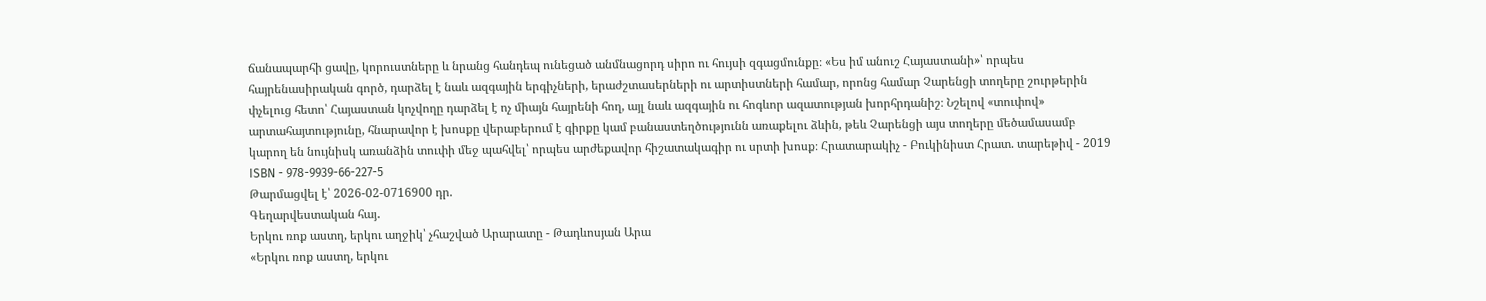ճանապարհի ցավը, կորուստները և նրանց հանդեպ ունեցած անմնացորդ սիրո ու հույսի զգացմունքը։ «Ես իմ անուշ Հայաստանի»՝ որպես հայրենասիրական գործ, դարձել է նաև ազգային երգիչների, երաժշտասերների ու արտիստների համար, որոնց համար Չարենցի տողերը շուրթերին փչելուց հետո՝ Հայաստան կոչվողը դարձել է ոչ միայն հայրենի հող, այլ նաև ազգային ու հոգևոր ազատության խորհրդանիշ։ Նշելով «տուփով» արտահայտությունը, հնարավոր է խոսքը վերաբերում է գիրքը կամ բանաստեղծությունն առաքելու ձևին, թեև Չարենցի այս տողերը մեծամասամբ կարող են նույնիսկ առանձին տուփի մեջ պահվել՝ որպես արժեքավոր հիշատակագիր ու սրտի խոսք։ Հրատարակիչ - Բուկինիստ Հրատ. տարեթիվ - 2019 ISBN - 978-9939-66-227-5
Թարմացվել է՝ 2026-02-0716900 դր.
Գեղարվեստական հայ․
Երկու ռոք աստղ, երկու աղջիկ՝ չհաշված Արարատը - Թադևոսյան Արա
«Երկու ռոք աստղ, երկու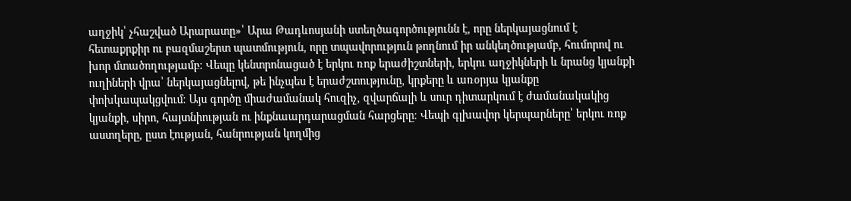աղջիկ՝ չհաշված Արարատը»՝ Արա Թադևոսյանի ստեղծագործությունն է, որը ներկայացնում է հետաքրքիր ու բազմաշերտ պատմություն, որը տպավորություն թողնում իր անկեղծությամբ, հումորով ու խոր մտածողությամբ։ Վեպը կենտրոնացած է երկու ռոք երաժիշտների, երկու աղջիկների և նրանց կյանքի ուղիների վրա՝ ներկայացնելով, թե ինչպես է երաժշտությունը, կրքերը և առօրյա կյանքը փոխկապակցվում։ Այս գործը միաժամանակ հուզիչ, զվարճալի և սուր դիտարկում է ժամանակակից կյանքի, սիրո, հայտնիության ու ինքնաարդարացման հարցերը։ Վեպի գլխավոր կերպարները՝ երկու ռոք աստղերը, ըստ էության, հանրության կողմից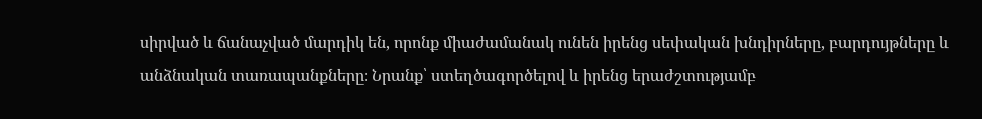սիրված և ճանաչված մարդիկ են, որոնք միաժամանակ ունեն իրենց սեփական խնդիրները, բարդույթները և անձնական տառապանքները։ Նրանք՝ ստեղծագործելով և իրենց երաժշտությամբ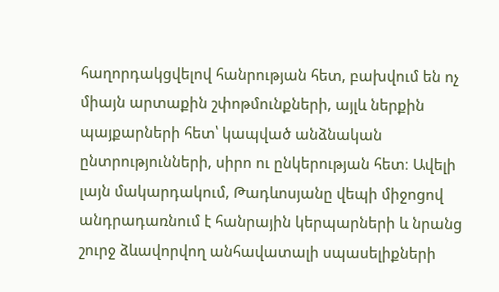հաղորդակցվելով հանրության հետ, բախվում են ոչ միայն արտաքին շփոթմունքների, այլև ներքին պայքարների հետ՝ կապված անձնական ընտրությունների, սիրո ու ընկերության հետ։ Ավելի լայն մակարդակում, Թադևոսյանը վեպի միջոցով անդրադառնում է հանրային կերպարների և նրանց շուրջ ձևավորվող անհավատալի սպասելիքների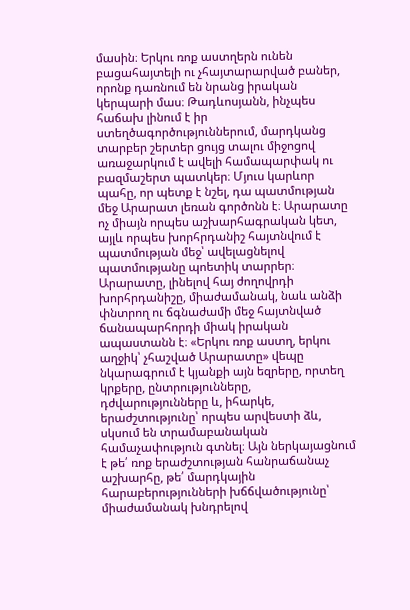մասին։ Երկու ռոք աստղերն ունեն բացահայտելի ու չհայտարարված բաներ, որոնք դառնում են նրանց իրական կերպարի մաս։ Թադևոսյանն, ինչպես հաճախ լինում է իր ստեղծագործություններում, մարդկանց տարբեր շերտեր ցույց տալու միջոցով առաջարկում է ավելի համապարփակ ու բազմաշերտ պատկեր։ Մյուս կարևոր պահը, որ պետք է նշել, դա պատմության մեջ Արարատ լեռան գործոնն է։ Արարատը ոչ միայն որպես աշխարհագրական կետ, այլև որպես խորհրդանիշ հայտնվում է պատմության մեջ՝ ավելացնելով պատմությանը պոետիկ տարրեր։ Արարատը, լինելով հայ ժողովրդի խորհրդանիշը, միաժամանակ, նաև անձի փնտրող ու ճգնաժամի մեջ հայտնված ճանապարհորդի միակ իրական ապաստանն է։ «Երկու ռոք աստղ, երկու աղջիկ՝ չհաշված Արարատը» վեպը նկարագրում է կյանքի այն եզրերը, որտեղ կրքերը, ընտրությունները, դժվարությունները և, իհարկե, երաժշտությունը՝ որպես արվեստի ձև, սկսում են տրամաբանական համաչափություն գտնել։ Այն ներկայացնում է թե՛ ռոք երաժշտության հանրաճանաչ աշխարհը, թե՛ մարդկային հարաբերությունների խճճվածությունը՝ միաժամանակ խնդրելով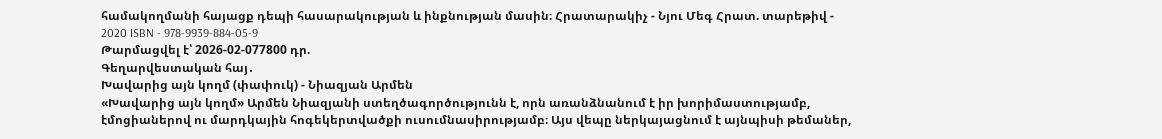համակողմանի հայացք դեպի հասարակության և ինքնության մասին։ Հրատարակիչ - Նյու Մեգ Հրատ. տարեթիվ - 2020 ISBN - 978-9939-884-05-9
Թարմացվել է՝ 2026-02-077800 դր.
Գեղարվեստական հայ․
Խավարից այն կողմ (փափուկ) - Նիազյան Արմեն
«Խավարից այն կողմ» Արմեն Նիազյանի ստեղծագործությունն է, որն առանձնանում է իր խորիմաստությամբ, էմոցիաներով ու մարդկային հոգեկերտվածքի ուսումնասիրությամբ։ Այս վեպը ներկայացնում է այնպիսի թեմաներ,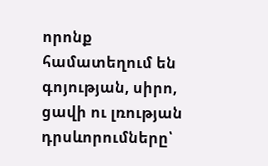որոնք համատեղում են գոյության, սիրո, ցավի ու լռության դրսևորումները՝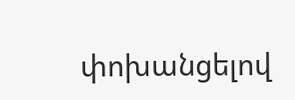փոխանցելով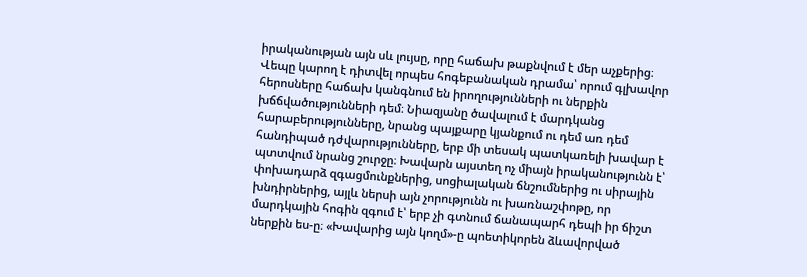իրականության այն սև լույսը, որը հաճախ թաքնվում է մեր աչքերից։ Վեպը կարող է դիտվել որպես հոգեբանական դրամա՝ որում գլխավոր հերոսները հաճախ կանգնում են իրողությունների ու ներքին խճճվածությունների դեմ։ Նիազյանը ծավալում է մարդկանց հարաբերությունները, նրանց պայքարը կյանքում ու դեմ առ դեմ հանդիպած դժվարությունները, երբ մի տեսակ պատկառելի խավար է պտտվում նրանց շուրջը։ Խավարն այստեղ ոչ միայն իրականությունն է՝ փոխադարձ զգացմունքներից, սոցիալական ճնշումներից ու սիրային խնդիրներից, այլև ներսի այն չորությունն ու խառնաշփոթը, որ մարդկային հոգին զգում է՝ երբ չի գտնում ճանապարհ դեպի իր ճիշտ ներքին ես-ը։ «Խավարից այն կողմ»-ը պոետիկորեն ձևավորված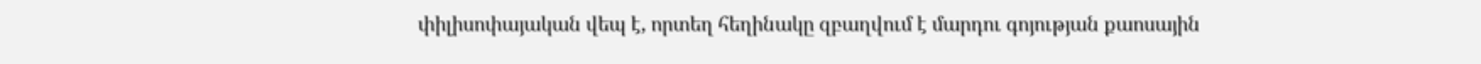փիլիսոփայական վեպ է, որտեղ հեղինակը զբաղվում է մարդու գոյության քաոսային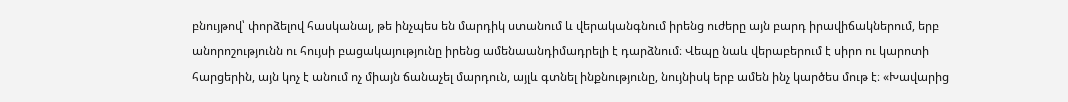բնույթով՝ փորձելով հասկանալ, թե ինչպես են մարդիկ ստանում և վերականգնում իրենց ուժերը այն բարդ իրավիճակներում, երբ անորոշությունն ու հույսի բացակայությունը իրենց ամենաանդիմադրելի է դարձնում։ Վեպը նաև վերաբերում է սիրո ու կարոտի հարցերին, այն կոչ է անում ոչ միայն ճանաչել մարդուն, այլև գտնել ինքնությունը, նույնիսկ երբ ամեն ինչ կարծես մութ է։ «Խավարից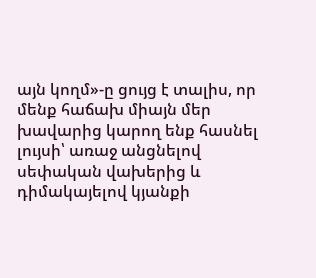այն կողմ»-ը ցույց է տալիս, որ մենք հաճախ միայն մեր խավարից կարող ենք հասնել լույսի՝ առաջ անցնելով սեփական վախերից և դիմակայելով կյանքի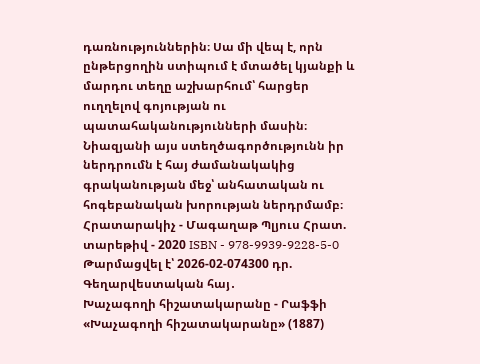դառնություններին։ Սա մի վեպ է, որն ընթերցողին ստիպում է մտածել կյանքի և մարդու տեղը աշխարհում՝ հարցեր ուղղելով գոյության ու պատահականությունների մասին։ Նիազյանի այս ստեղծագործությունն իր ներդրումն է հայ ժամանակակից գրականության մեջ՝ անհատական ու հոգեբանական խորության ներդրմամբ։ Հրատարակիչ - Մագաղաթ Պլյուս Հրատ. տարեթիվ - 2020 ISBN - 978-9939-9228-5-0
Թարմացվել է՝ 2026-02-074300 դր.
Գեղարվեստական հայ․
Խաչագողի հիշատակարանը - Րաֆֆի
«Խաչագողի հիշատակարանը» (1887)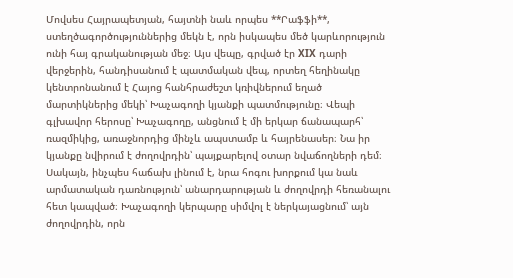Մովսես Հայրապետյան, հայտնի նաև որպես **Րաֆֆի**, ստեղծագործություններից մեկն է, որն իսկապես մեծ կարևորություն ունի հայ գրականության մեջ։ Այս վեպը, գրված էր XIX դարի վերջերին, հանդիսանում է պատմական վեպ, որտեղ հեղինակը կենտրոնանում է Հայոց հանհրաժեշտ կռիվներում եղած մարտիկներից մեկի՝ Խաչագողի կյանքի պատմությունը։ Վեպի գլխավոր հերոսը՝ Խաչագողը, անցնում է մի երկար ճանապարհ՝ ռազմիկից, առաջնորդից մինչև ապստամբ և հայրենասեր։ Նա իր կյանքը նվիրում է ժողովրդին՝ պայքարելով օտար նվաճողների դեմ։ Սակայն, ինչպես հաճախ լինում է, նրա հոգու խորքում կա նաև արմատական դառնություն՝ անարդարության և ժողովրդի հեռանալու հետ կապված։ Խաչագողի կերպարը սիմվոլ է ներկայացնում՝ այն ժողովրդին, որն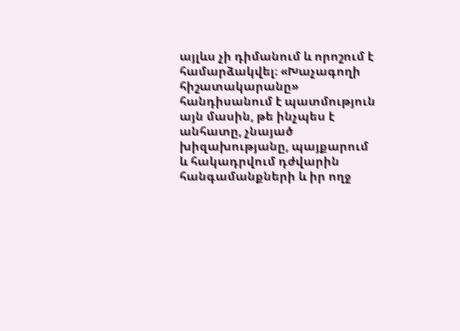այլևս չի դիմանում և որոշում է համարձակվել։ «Խաչագողի հիշատակարանը» հանդիսանում է պատմություն այն մասին, թե ինչպես է անհատը, չնայած խիզախությանը, պայքարում և հակադրվում դժվարին հանգամանքների և իր ողջ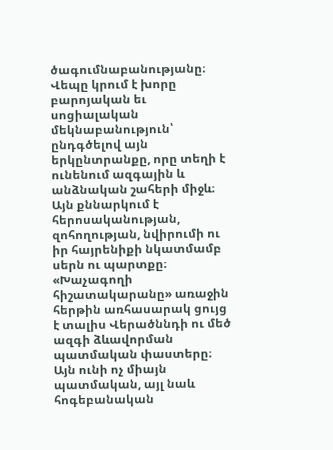ծագումնաբանությանը։ Վեպը կրում է խորը բարոյական եւ սոցիալական մեկնաբանություն՝ ընդգծելով այն երկընտրանքը, որը տեղի է ունենում ազգային և անձնական շահերի միջև։ Այն քննարկում է հերոսականության, զոհողության, նվիրումի ու իր հայրենիքի նկատմամբ սերն ու պարտքը։ «Խաչագողի հիշատակարանը» առաջին հերթին առհասարակ ցույց է տալիս Վերածննդի ու մեծ ազգի ձևավորման պատմական փաստերը։ Այն ունի ոչ միայն պատմական, այլ նաև հոգեբանական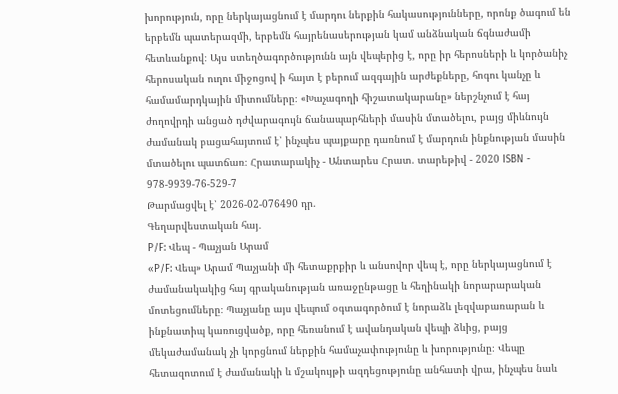խորություն, որը ներկայացնում է մարդու ներքին հակասությունները, որոնք ծագում են երբեմն պատերազմի, երբեմն հայրենասերության կամ անձնական ճգնաժամի հետևանքով։ Այս ստեղծագործությունն այն վեպերից է, որը իր հերոսների և կործանիչ հերոսական ուղու միջոցով ի հայտ է բերում ազգային արժեքները, հոգու կանչը և համամարդկային միտումները։ «Խաչագողի հիշատակարանը» ներշնչում է հայ ժողովրդի անցած դժվարագույն ճանապարհների մասին մտածելու, բայց միևնույն ժամանակ բացահայտում է՝ ինչպես պայքարը դառնում է մարդուն ինքնության մասին մտածելու պատճառ։ Հրատարակիչ - Անտարես Հրատ. տարեթիվ - 2020 ISBN - 978-9939-76-529-7
Թարմացվել է՝ 2026-02-076490 դր.
Գեղարվեստական հայ․
P/F: Վեպ - Պաչյան Արամ
«P/F: Վեպ» Արամ Պաչյանի մի հետաքրքիր և անսովոր վեպ է, որը ներկայացնում է ժամանակակից հայ գրականության առաջընթացը և հեղինակի նորարարական մոտեցումները։ Պաչյանը այս վեպում օգտագործում է նորաձև լեզվաբառարան և ինքնատիպ կառուցվածք, որը հեռանում է ավանդական վեպի ձևից, բայց մեկաժամանակ չի կորցնում ներքին համաչափությունը և խորությունը։ Վեպը հետազոտում է ժամանակի և մշակույթի ազդեցությունը անհատի վրա, ինչպես նաև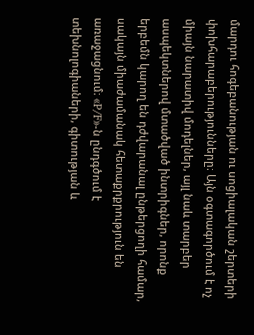մարդու հոգեբանության ու սոցիալական շերտերի փոխհարաբերությունները։ Այն օգտագործում է ոչ միայն նարատիվ մոդելներ, այլ նաև տարբեր ասպեկտներով մտածված ինտրիգներ, որոնք երբեմն կարող են դժվարանալ ընթերցողի համար, սակայն միաժամանակ հետաքրքրություն են առաջացնում։ «P/F»-ն ընդգծում է տեխնոլոգիաների, գիտության և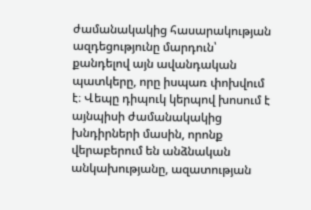ժամանակակից հասարակության ազդեցությունը մարդուն՝ քանդելով այն ավանդական պատկերը, որը իսպառ փոխվում է։ Վեպը դիպուկ կերպով խոսում է այնպիսի ժամանակակից խնդիրների մասին, որոնք վերաբերում են անձնական անկախությանը, ազատության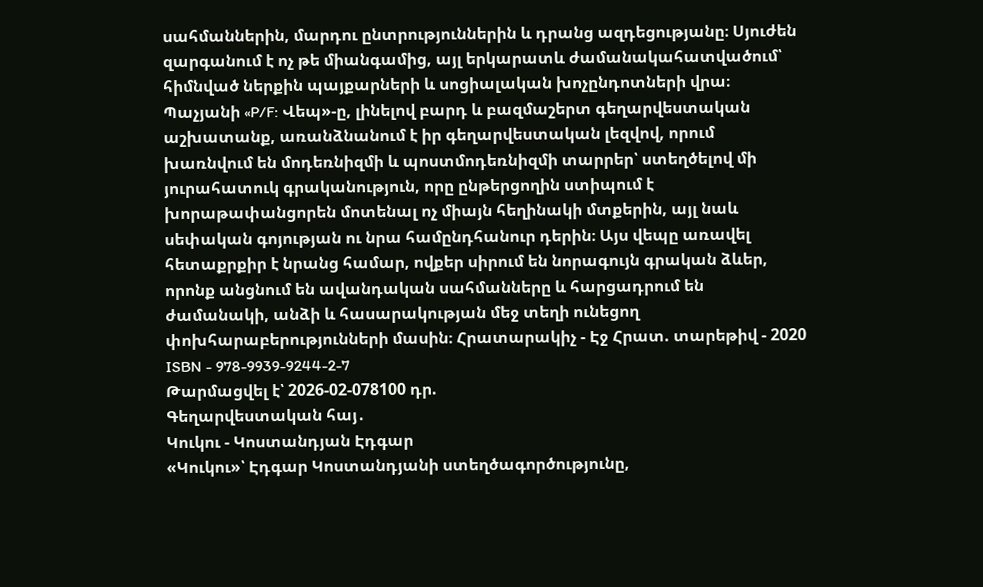սահմաններին, մարդու ընտրություններին և դրանց ազդեցությանը։ Սյուժեն զարգանում է ոչ թե միանգամից, այլ երկարատև ժամանակահատվածում՝ հիմնված ներքին պայքարների և սոցիալական խոչընդոտների վրա։ Պաչյանի «P/F: Վեպ»-ը, լինելով բարդ և բազմաշերտ գեղարվեստական աշխատանք, առանձնանում է իր գեղարվեստական լեզվով, որում խառնվում են մոդեռնիզմի և պոստմոդեռնիզմի տարրեր՝ ստեղծելով մի յուրահատուկ գրականություն, որը ընթերցողին ստիպում է խորաթափանցորեն մոտենալ ոչ միայն հեղինակի մտքերին, այլ նաև սեփական գոյության ու նրա համընդհանուր դերին։ Այս վեպը առավել հետաքրքիր է նրանց համար, ովքեր սիրում են նորագույն գրական ձևեր, որոնք անցնում են ավանդական սահմանները և հարցադրում են ժամանակի, անձի և հասարակության մեջ տեղի ունեցող փոխհարաբերությունների մասին։ Հրատարակիչ - Էջ Հրատ. տարեթիվ - 2020 ISBN - 978-9939-9244-2-7
Թարմացվել է՝ 2026-02-078100 դր.
Գեղարվեստական հայ․
Կուկու - Կոստանդյան Էդգար
«Կուկու»՝ Էդգար Կոստանդյանի ստեղծագործությունը,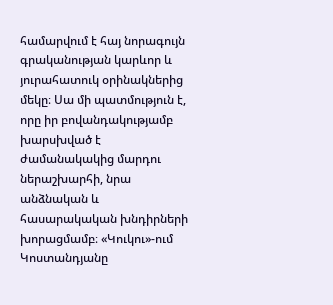համարվում է հայ նորագույն գրականության կարևոր և յուրահատուկ օրինակներից մեկը։ Սա մի պատմություն է, որը իր բովանդակությամբ խարսխված է ժամանակակից մարդու ներաշխարհի, նրա անձնական և հասարակական խնդիրների խորացմամբ։ «Կուկու»-ում Կոստանդյանը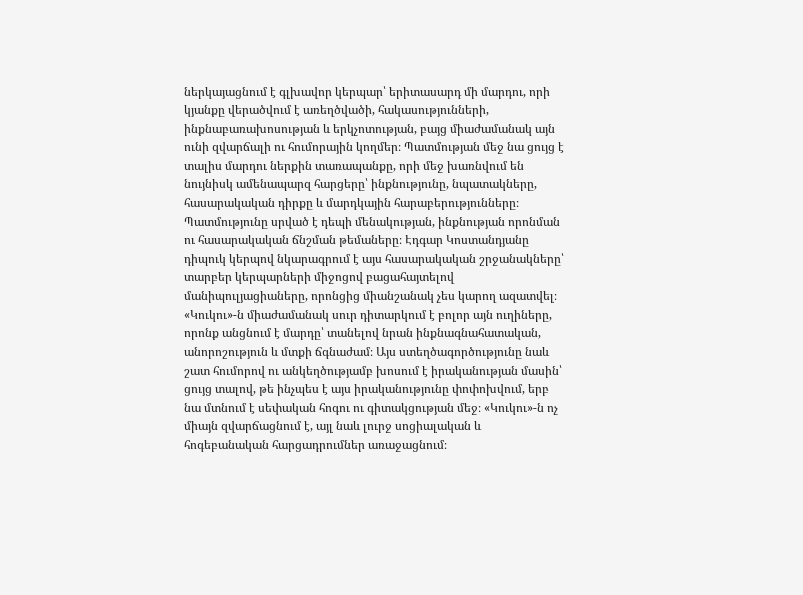ներկայացնում է գլխավոր կերպար՝ երիտասարդ մի մարդու, որի կյանքը վերածվում է առեղծվածի, հակասությունների, ինքնաբառախոսության և երկչոտության, բայց միաժամանակ այն ունի զվարճալի ու հումորային կողմեր։ Պատմության մեջ նա ցույց է տալիս մարդու ներքին տառապանքը, որի մեջ խառնվում են նույնիսկ ամենապարզ հարցերը՝ ինքնությունը, նպատակները, հասարակական դիրքը և մարդկային հարաբերությունները։ Պատմությունը սրված է դեպի մենակության, ինքնության որոնման ու հասարակական ճնշման թեմաները։ Էդգար Կոստանդյանը դիպուկ կերպով նկարագրում է այս հասարակական շրջանակները՝ տարբեր կերպարների միջոցով բացահայտելով մանիպուլյացիաները, որոնցից միանշանակ չես կարող ազատվել։ «Կուկու»-ն միաժամանակ սուր դիտարկում է բոլոր այն ուղիները, որոնք անցնում է մարդը՝ տանելով նրան ինքնագնահատական, անորոշություն և մտքի ճգնաժամ։ Այս ստեղծագործությունը նաև շատ հումորով ու անկեղծությամբ խոսում է իրականության մասին՝ ցույց տալով, թե ինչպես է այս իրականությունը փոփոխվում, երբ նա մտնում է սեփական հոգու ու գիտակցության մեջ։ «Կուկու»-ն ոչ միայն զվարճացնում է, այլ նաև լուրջ սոցիալական և հոգեբանական հարցադրումներ առաջացնում։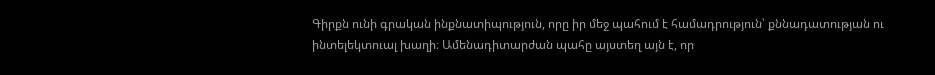Գիրքն ունի գրական ինքնատիպություն, որը իր մեջ պահում է համադրություն՝ քննադատության ու ինտելեկտուալ խաղի։ Ամենադիտարժան պահը այստեղ այն է, որ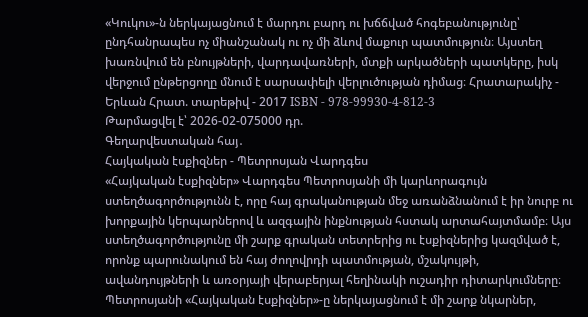«Կուկու»-ն ներկայացնում է մարդու բարդ ու խճճված հոգեբանությունը՝ ընդհանրապես ոչ միանշանակ ու ոչ մի ձևով մաքուր պատմություն։ Այստեղ խառնվում են բնույթների, վարդավառների, մտքի արկածների պատկերը, իսկ վերջում ընթերցողը մնում է սարսափելի վերլուծության դիմաց։ Հրատարակիչ - Երևան Հրատ. տարեթիվ - 2017 ISBN - 978-99930-4-812-3
Թարմացվել է՝ 2026-02-075000 դր.
Գեղարվեստական հայ․
Հայկական էսքիզներ - Պետրոսյան Վարդգես
«Հայկական էսքիզներ» Վարդգես Պետրոսյանի մի կարևորագույն ստեղծագործությունն է, որը հայ գրականության մեջ առանձնանում է իր նուրբ ու խորքային կերպարներով և ազգային ինքնության հստակ արտահայտմամբ։ Այս ստեղծագործությունը մի շարք գրական տետրերից ու էսքիզներից կազմված է, որոնք պարունակում են հայ ժողովրդի պատմության, մշակույթի, ավանդույթների և առօրյայի վերաբերյալ հեղինակի ուշադիր դիտարկումները։ Պետրոսյանի «Հայկական էսքիզներ»-ը ներկայացնում է մի շարք նկարներ,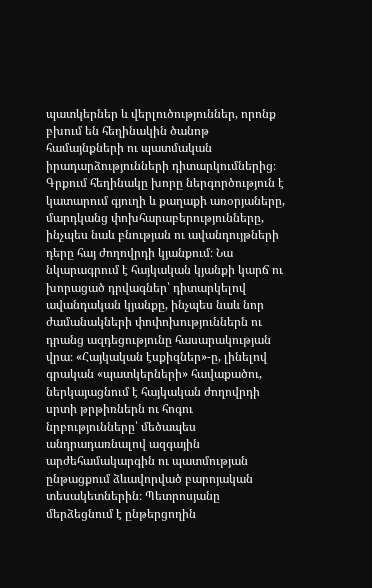պատկերներ և վերլուծություններ, որոնք բխում են հեղինակին ծանոթ համայնքների ու պատմական իրադարձությունների դիտարկումներից։ Գրքում հեղինակը խորը ներգործություն է կատարում գյուղի և քաղաքի առօրյաները, մարդկանց փոխհարաբերությունները, ինչպես նաև բնության ու ավանդույթների դերը հայ ժողովրդի կյանքում։ Նա նկարագրում է հայկական կյանքի կարճ ու խորացած դրվագներ՝ դիտարկելով ավանդական կյանքը, ինչպես նաև նոր ժամանակների փոփոխություններն ու դրանց ազդեցությունը հասարակության վրա։ «Հայկական էսքիզներ»-ը, լինելով գրական «պատկերների» հավաքածու, ներկայացնում է հայկական ժողովրդի սրտի թրթիռներն ու հոգու նրբությունները՝ մեծապես անդրադառնալով ազգային արժեհամակարգին ու պատմության ընթացքում ձևավորված բարոյական տեսակետներին։ Պետրոսյանը մերձեցնում է ընթերցողին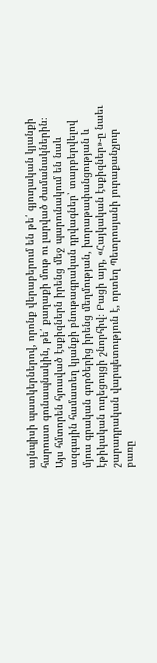այնպիսի պատկերներով, որոնք վերաբերում են թե՛ գյուղական կյանքի հարուստ գունապնակին, թե՛ քաղաքի մութ ու լարված ժամանակներին։ Այս հմտորեն հյուսված էսքիզներն իրենց մեջ պարունակում են նաև ազգային համատեղ կյանքի բնութագրական դրվագներ՝ տարբերվելով մյուս գրական գործերից իրենց մեղմության, խորաթափանցության և էթիկական ուղեցույցի շնորհիվ։ Բացի այդ, «Հայկական էսքիզներ»-ը նաեւ շարադրական վարպետություն է, որտեղ Պետրոսյանի յուրաքանչյուր բառը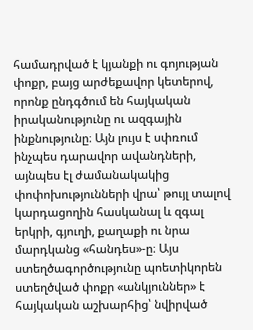համադրված է կյանքի ու գոյության փոքր, բայց արժեքավոր կետերով, որոնք ընդգծում են հայկական իրականությունը ու ազգային ինքնությունը։ Այն լույս է սփռում ինչպես դարավոր ավանդների, այնպես էլ ժամանակակից փոփոխությունների վրա՝ թույլ տալով կարդացողին հասկանալ և զգալ երկրի, գյուղի, քաղաքի ու նրա մարդկանց «հանդես»-ը։ Այս ստեղծագործությունը պոետիկորեն ստեղծված փոքր «անկյուններ» է հայկական աշխարհից՝ նվիրված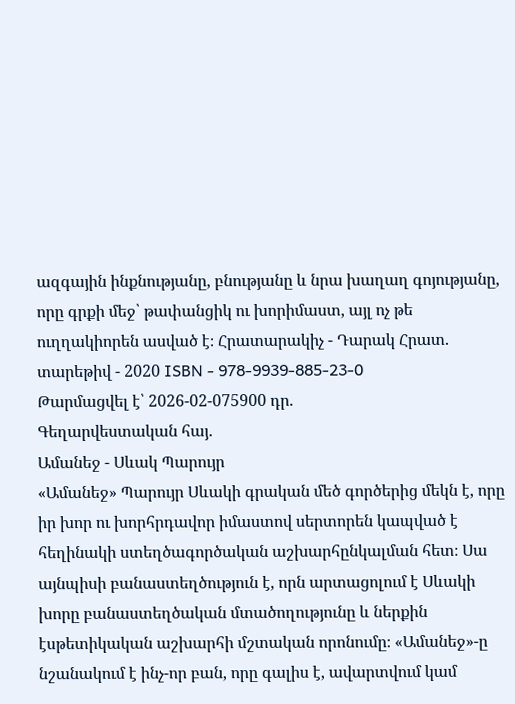ազգային ինքնությանը, բնությանը և նրա խաղաղ գոյությանը, որը գրքի մեջ՝ թափանցիկ ու խորիմաստ, այլ ոչ թե ուղղակիորեն ասված է։ Հրատարակիչ - Դարակ Հրատ. տարեթիվ - 2020 ISBN - 978-9939-885-23-0
Թարմացվել է՝ 2026-02-075900 դր.
Գեղարվեստական հայ․
Ամանեջ - Սևակ Պարույր
«Ամանեջ» Պարույր Սևակի գրական մեծ գործերից մեկն է, որը իր խոր ու խորհրդավոր իմաստով սերտորեն կապված է հեղինակի ստեղծագործական աշխարհընկալման հետ։ Սա այնպիսի բանաստեղծություն է, որն արտացոլում է Սևակի խորը բանաստեղծական մտածողությունը և ներքին էսթետիկական աշխարհի մշտական որոնումը։ «Ամանեջ»-ը նշանակում է ինչ-որ բան, որը գալիս է, ավարտվում կամ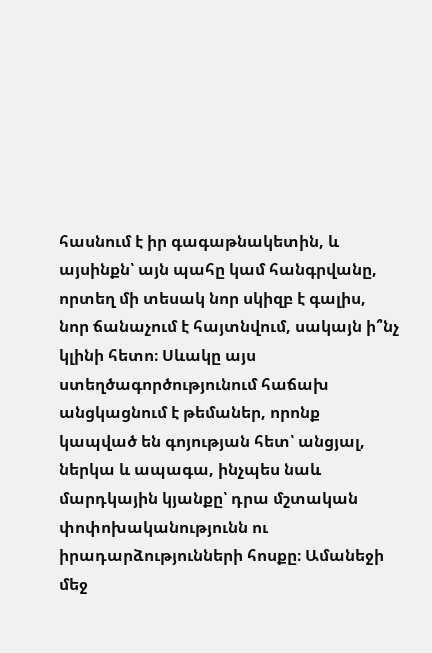հասնում է իր գագաթնակետին, և այսինքն՝ այն պահը կամ հանգրվանը, որտեղ մի տեսակ նոր սկիզբ է գալիս, նոր ճանաչում է հայտնվում, սակայն ի՞նչ կլինի հետո։ Սևակը այս ստեղծագործությունում հաճախ անցկացնում է թեմաներ, որոնք կապված են գոյության հետ՝ անցյալ, ներկա և ապագա, ինչպես նաև մարդկային կյանքը՝ դրա մշտական փոփոխականությունն ու իրադարձությունների հոսքը։ Ամանեջի մեջ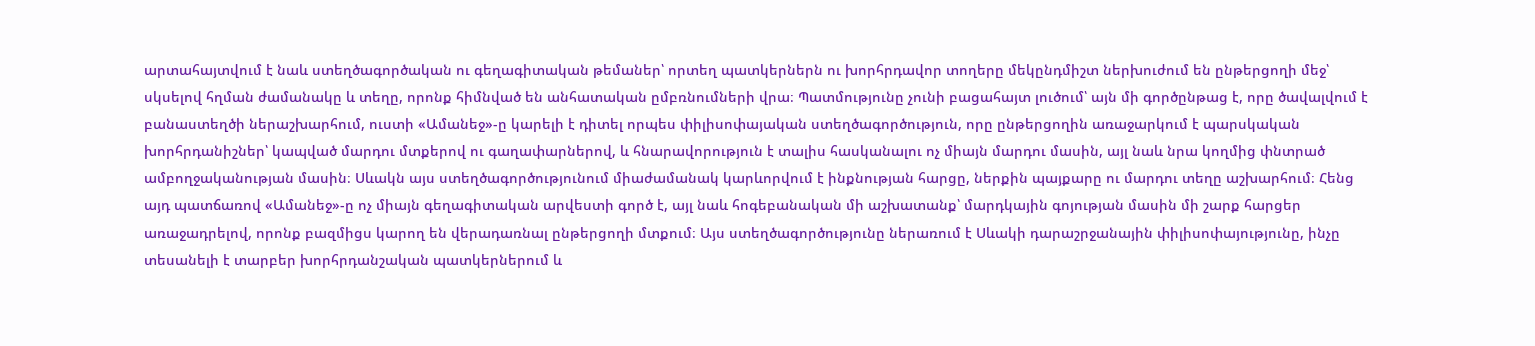արտահայտվում է նաև ստեղծագործական ու գեղագիտական թեմաներ՝ որտեղ պատկերներն ու խորհրդավոր տողերը մեկընդմիշտ ներխուժում են ընթերցողի մեջ՝ սկսելով հղման ժամանակը և տեղը, որոնք հիմնված են անհատական ըմբռնումների վրա։ Պատմությունը չունի բացահայտ լուծում՝ այն մի գործընթաց է, որը ծավալվում է բանաստեղծի ներաշխարհում, ուստի «Ամանեջ»-ը կարելի է դիտել որպես փիլիսոփայական ստեղծագործություն, որը ընթերցողին առաջարկում է պարսկական խորհրդանիշներ՝ կապված մարդու մտքերով ու գաղափարներով, և հնարավորություն է տալիս հասկանալու ոչ միայն մարդու մասին, այլ նաև նրա կողմից փնտրած ամբողջականության մասին։ Սևակն այս ստեղծագործությունում միաժամանակ կարևորվում է ինքնության հարցը, ներքին պայքարը ու մարդու տեղը աշխարհում։ Հենց այդ պատճառով «Ամանեջ»-ը ոչ միայն գեղագիտական արվեստի գործ է, այլ նաև հոգեբանական մի աշխատանք՝ մարդկային գոյության մասին մի շարք հարցեր առաջադրելով, որոնք բազմիցս կարող են վերադառնալ ընթերցողի մտքում։ Այս ստեղծագործությունը ներառում է Սևակի դարաշրջանային փիլիսոփայությունը, ինչը տեսանելի է տարբեր խորհրդանշական պատկերներում և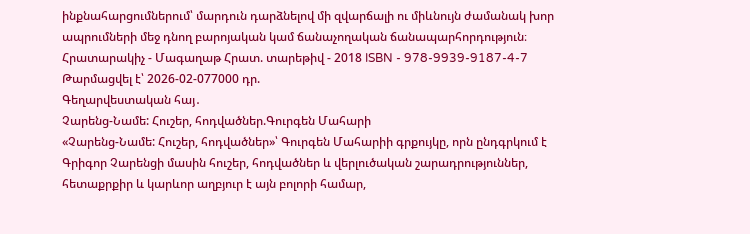ինքնահարցումներում՝ մարդուն դարձնելով մի զվարճալի ու միևնույն ժամանակ խոր ապրումների մեջ դնող բարոյական կամ ճանաչողական ճանապարհորդություն։ Հրատարակիչ - Մագաղաթ Հրատ. տարեթիվ - 2018 ISBN - 978-9939-9187-4-7
Թարմացվել է՝ 2026-02-077000 դր.
Գեղարվեստական հայ․
Չարենց-Նամե: Հուշեր, հոդվածներ.Գուրգեն Մահարի
«Չարենց-Նամե: Հուշեր, հոդվածներ»՝ Գուրգեն Մահարիի գրքույկը, որն ընդգրկում է Գրիգոր Չարենցի մասին հուշեր, հոդվածներ և վերլուծական շարադրություններ, հետաքրքիր և կարևոր աղբյուր է այն բոլորի համար,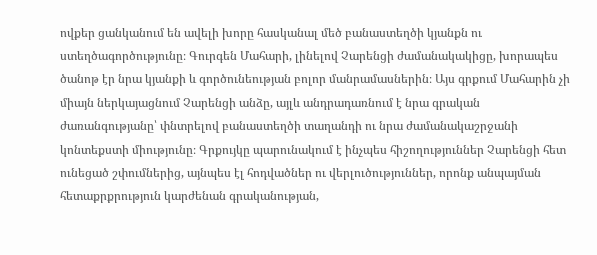ովքեր ցանկանում են ավելի խորը հասկանալ մեծ բանաստեղծի կյանքն ու ստեղծագործությունը։ Գուրգեն Մահարի, լինելով Չարենցի ժամանակակիցը, խորապես ծանոթ էր նրա կյանքի և գործունեության բոլոր մանրամասներին։ Այս գրքում Մահարին չի միայն ներկայացնում Չարենցի անձը, այլև անդրադառնում է նրա գրական ժառանգությանը՝ փնտրելով բանաստեղծի տաղանդի ու նրա ժամանակաշրջանի կոնտեքստի միությունը։ Գրքույկը պարունակում է ինչպես հիշողություններ Չարենցի հետ ունեցած շփումներից, այնպես էլ հոդվածներ ու վերլուծություններ, որոնք անպայման հետաքրքրություն կարժենան գրականության,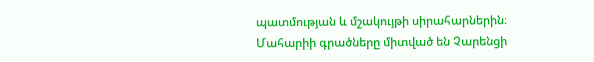պատմության և մշակույթի սիրահարներին։ Մահարիի գրածները միտված են Չարենցի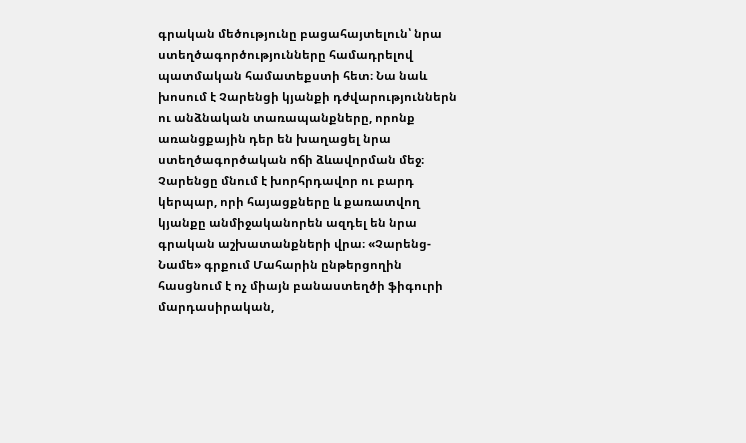գրական մեծությունը բացահայտելուն՝ նրա ստեղծագործությունները համադրելով պատմական համատեքստի հետ։ Նա նաև խոսում է Չարենցի կյանքի դժվարություններն ու անձնական տառապանքները, որոնք առանցքային դեր են խաղացել նրա ստեղծագործական ոճի ձևավորման մեջ։ Չարենցը մնում է խորհրդավոր ու բարդ կերպար, որի հայացքները և քառատվող կյանքը անմիջականորեն ազդել են նրա գրական աշխատանքների վրա։ «Չարենց-Նամե» գրքում Մահարին ընթերցողին հասցնում է ոչ միայն բանաստեղծի ֆիգուրի մարդասիրական,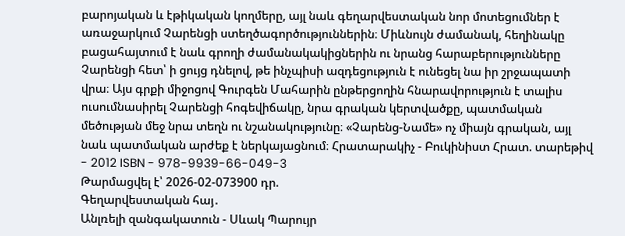բարոյական և էթիկական կողմերը, այլ նաև գեղարվեստական նոր մոտեցումներ է առաջարկում Չարենցի ստեղծագործություններին։ Միևնույն ժամանակ, հեղինակը բացահայտում է նաև գրողի ժամանակակիցներին ու նրանց հարաբերությունները Չարենցի հետ՝ ի ցույց դնելով, թե ինչպիսի ազդեցություն է ունեցել նա իր շրջապատի վրա։ Այս գրքի միջոցով Գուրգեն Մահարին ընթերցողին հնարավորություն է տալիս ուսումնասիրել Չարենցի հոգեվիճակը, նրա գրական կերտվածքը, պատմական մեծության մեջ նրա տեղն ու նշանակությունը։ «Չարենց-Նամե» ոչ միայն գրական, այլ նաև պատմական արժեք է ներկայացնում։ Հրատարակիչ - Բուկինիստ Հրատ. տարեթիվ - 2012 ISBN - 978-9939-66-049-3
Թարմացվել է՝ 2026-02-073900 դր.
Գեղարվեստական հայ․
Անլռելի զանգակատուն - Սևակ Պարույր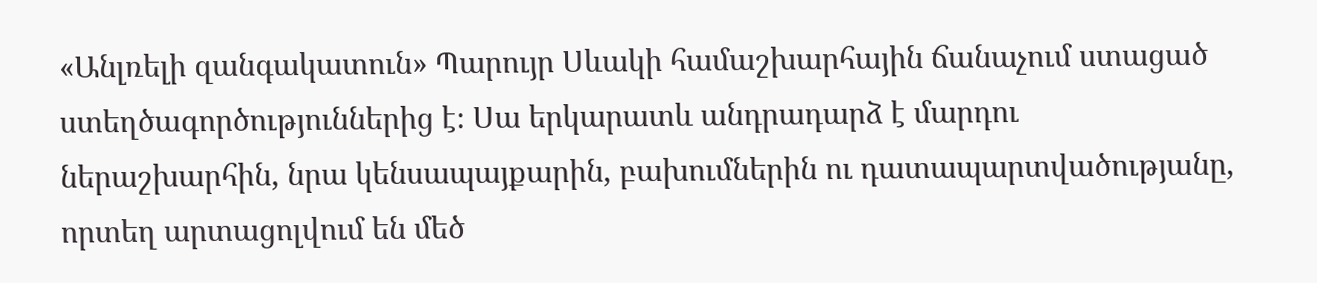«Անլռելի զանգակատուն» Պարույր Սևակի համաշխարհային ճանաչում ստացած ստեղծագործություններից է։ Սա երկարատև անդրադարձ է մարդու ներաշխարհին, նրա կենսապայքարին, բախումներին ու դատապարտվածությանը, որտեղ արտացոլվում են մեծ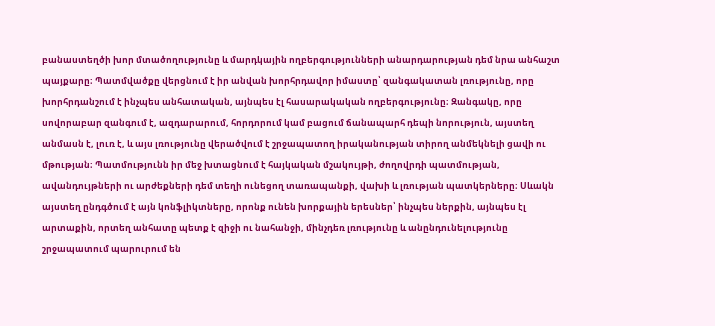բանաստեղծի խոր մտածողությունը և մարդկային ողբերգությունների անարդարության դեմ նրա անհաշտ պայքարը։ Պատմվածքը վերցնում է իր անվան խորհրդավոր իմաստը՝ զանգակատան լռությունը, որը խորհրդանշում է ինչպես անհատական, այնպես էլ հասարակական ողբերգությունը։ Զանգակը, որը սովորաբար զանգում է, ազդարարում, հորդորում կամ բացում ճանապարհ դեպի նորություն, այստեղ անմասն է, լուռ է, և այս լռությունը վերածվում է շրջապատող իրականության տիրող անմեկնելի ցավի ու մթության։ Պատմությունն իր մեջ խտացնում է հայկական մշակույթի, ժողովրդի պատմության, ավանդույթների ու արժեքների դեմ տեղի ունեցող տառապանքի, վախի և լռության պատկերները։ Սևակն այստեղ ընդգծում է այն կոնֆլիկտները, որոնք ունեն խորքային երեսներ՝ ինչպես ներքին, այնպես էլ արտաքին, որտեղ անհատը պետք է զիջի ու նահանջի, մինչդեռ լռությունը և անընդունելությունը շրջապատում պարուրում են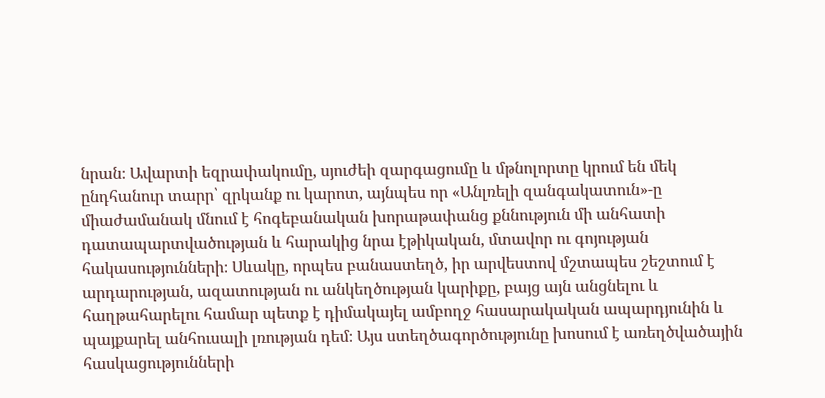նրան։ Ավարտի եզրափակումը, սյուժեի զարգացումը և մթնոլորտը կրում են մեկ ընդհանուր տարր՝ զրկանք ու կարոտ, այնպես որ «Անլռելի զանգակատուն»-ը միաժամանակ մնում է հոգեբանական խորաթափանց քննություն մի անհատի դատապարտվածության և հարակից նրա էթիկական, մտավոր ու գոյության հակասությունների։ Սևակը, որպես բանաստեղծ, իր արվեստով մշտապես շեշտում է արդարության, ազատության ու անկեղծության կարիքը, բայց այն անցնելու և հաղթահարելու համար պետք է դիմակայել ամբողջ հասարակական ապարդյունին և պայքարել անհուսալի լռության դեմ։ Այս ստեղծագործությունը խոսում է առեղծվածային հասկացությունների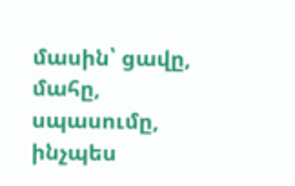մասին՝ ցավը, մահը, սպասումը, ինչպես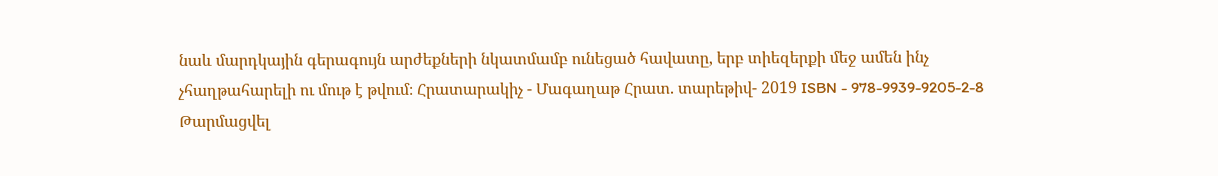նաև մարդկային գերագույն արժեքների նկատմամբ ունեցած հավատը, երբ տիեզերքի մեջ ամեն ինչ չհաղթահարելի ու մութ է թվում։ Հրատարակիչ - Մագաղաթ Հրատ. տարեթիվ- 2019 ISBN - 978-9939-9205-2-8
Թարմացվել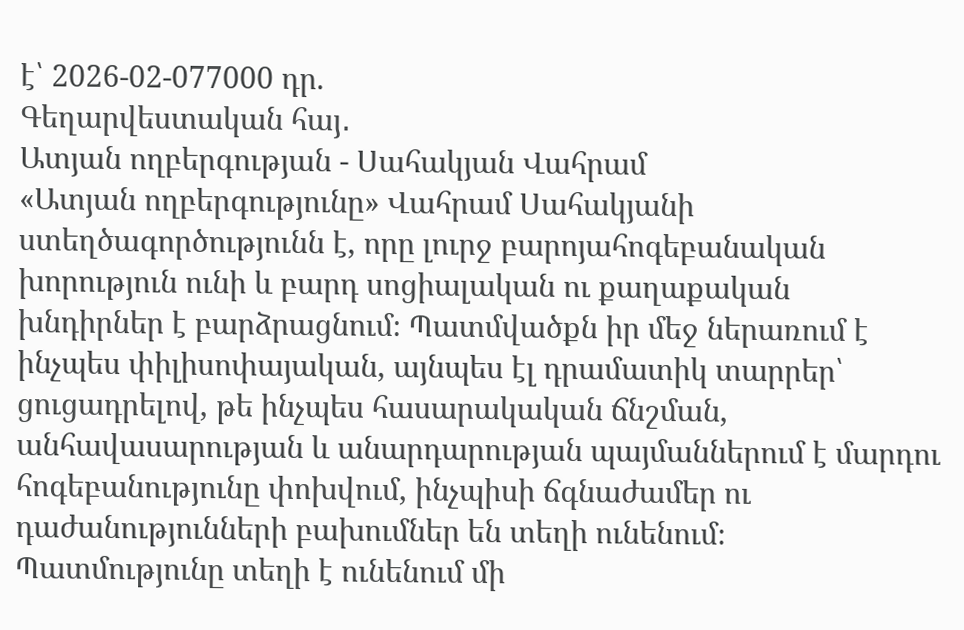է՝ 2026-02-077000 դր.
Գեղարվեստական հայ․
Ատյան ողբերգության - Սահակյան Վահրամ
«Ատյան ողբերգությունը» Վահրամ Սահակյանի ստեղծագործությունն է, որը լուրջ բարոյահոգեբանական խորություն ունի և բարդ սոցիալական ու քաղաքական խնդիրներ է բարձրացնում։ Պատմվածքն իր մեջ ներառում է ինչպես փիլիսոփայական, այնպես էլ դրամատիկ տարրեր՝ ցուցադրելով, թե ինչպես հասարակական ճնշման, անհավասարության և անարդարության պայմաններում է մարդու հոգեբանությունը փոխվում, ինչպիսի ճգնաժամեր ու դաժանությունների բախումներ են տեղի ունենում։ Պատմությունը տեղի է ունենում մի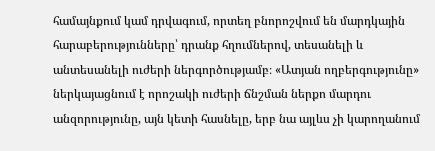համայնքում կամ դրվագում, որտեղ բնորոշվում են մարդկային հարաբերությունները՝ դրանք հղումներով, տեսանելի և անտեսանելի ուժերի ներգործությամբ։ «Ատյան ողբերգությունը» ներկայացնում է որոշակի ուժերի ճնշման ներքո մարդու անզորությունը, այն կետի հասնելը, երբ նա այլևս չի կարողանում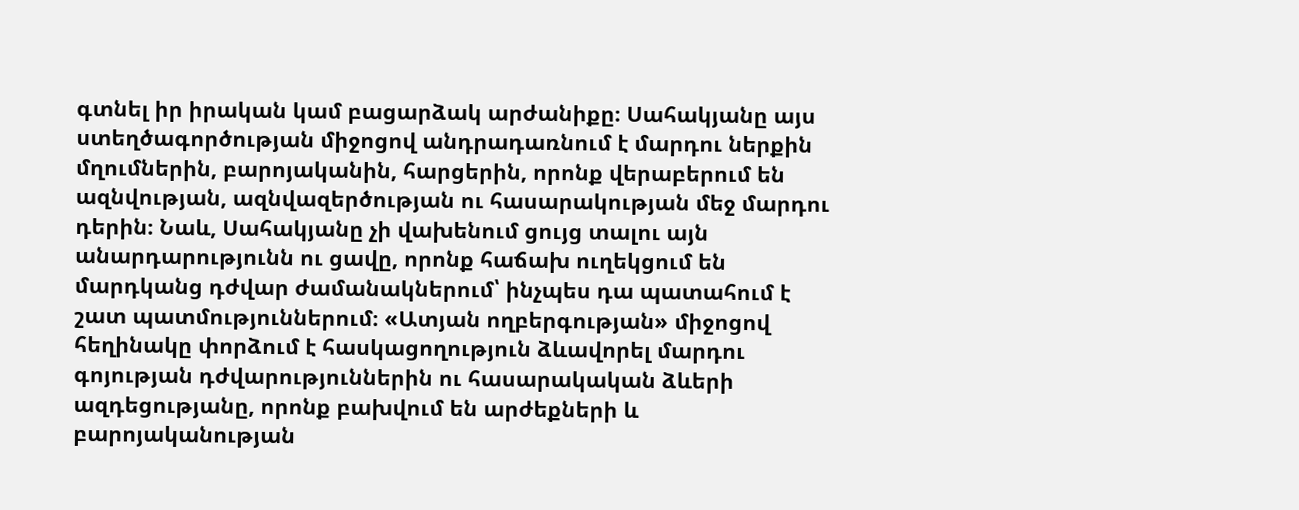գտնել իր իրական կամ բացարձակ արժանիքը։ Սահակյանը այս ստեղծագործության միջոցով անդրադառնում է մարդու ներքին մղումներին, բարոյականին, հարցերին, որոնք վերաբերում են ազնվության, ազնվազերծության ու հասարակության մեջ մարդու դերին։ Նաև, Սահակյանը չի վախենում ցույց տալու այն անարդարությունն ու ցավը, որոնք հաճախ ուղեկցում են մարդկանց դժվար ժամանակներում՝ ինչպես դա պատահում է շատ պատմություններում։ «Ատյան ողբերգության» միջոցով հեղինակը փորձում է հասկացողություն ձևավորել մարդու գոյության դժվարություններին ու հասարակական ձևերի ազդեցությանը, որոնք բախվում են արժեքների և բարոյականության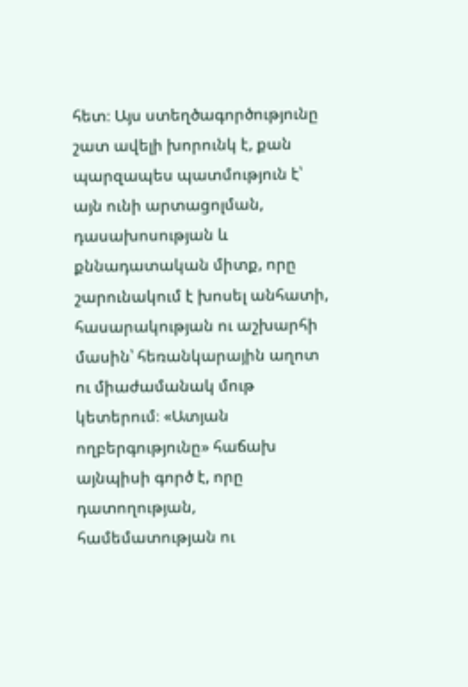հետ։ Այս ստեղծագործությունը շատ ավելի խորունկ է, քան պարզապես պատմություն է՝ այն ունի արտացոլման, դասախոսության և քննադատական միտք, որը շարունակում է խոսել անհատի, հասարակության ու աշխարհի մասին՝ հեռանկարային աղոտ ու միաժամանակ մութ կետերում։ «Ատյան ողբերգությունը» հաճախ այնպիսի գործ է, որը դատողության, համեմատության ու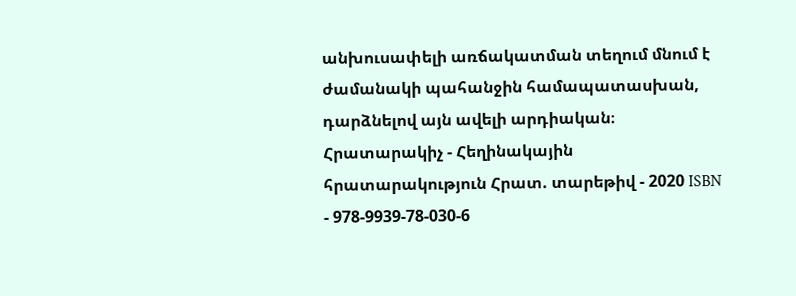անխուսափելի առճակատման տեղում մնում է ժամանակի պահանջին համապատասխան, դարձնելով այն ավելի արդիական։ Հրատարակիչ - Հեղինակային հրատարակություն Հրատ. տարեթիվ - 2020 ISBN - 978-9939-78-030-6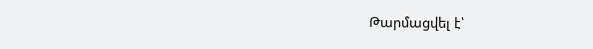Թարմացվել է՝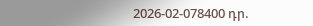2026-02-078400 դր.